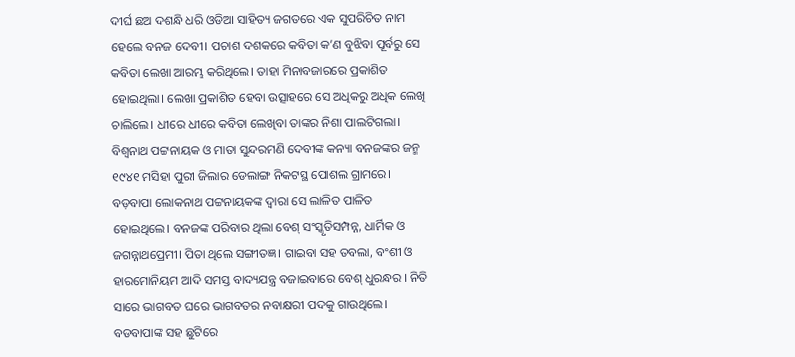ଦୀର୍ଘ ଛଅ ଦଶନ୍ଧି ଧରି ଓଡିଆ ସାହିତ୍ୟ ଜଗତରେ ଏକ ସୁପରିଚିତ ନାମ ହେଲେ ବନଜ ଦେବୀ। ପଚାଶ ଦଶକରେ କବିତା କ’ଣ ବୁଝିବା ପୂର୍ବରୁ ସେ କବିତା ଲେଖା ଆରମ୍ଭ କରିଥିଲେ। ତାହା ମିନାବଜାରରେ ପ୍ରକାଶିତ ହୋଇଥିଲା। ଲେଖା ପ୍ରକାଶିତ ହେବା ଉତ୍ସାହରେ ସେ ଅଧିକରୁ ଅଧିକ ଲେଖି ଚାଲିଲେ। ଧୀରେ ଧୀରେ କବିତା ଲେଖିବା ତାଙ୍କର ନିଶା ପାଲଟିଗଲା।
ବିଶ୍ୱନାଥ ପଟ୍ଟନାୟକ ଓ ମାତା ସୁନ୍ଦରମଣି ଦେବୀଙ୍କ କନ୍ୟା ବନଜଙ୍କର ଜନ୍ମ ୧୯୪୧ ମସିହା ପୁରୀ ଜିଲାର ଡେଲାଙ୍ଗ ନିକଟସ୍ଥ ପୋଶଲ ଗ୍ରାମରେ। ବଡ଼ବାପା ଲୋକନାଥ ପଟ୍ଟନାୟକଙ୍କ ଦ୍ୱାରା ସେ ଲାଳିତ ପାଳିତ ହୋଇଥିଲେ। ବନଜଙ୍କ ପରିବାର ଥିଲା ବେଶ୍ ସଂସ୍କୃତିସମ୍ପନ୍ନ, ଧାର୍ମିକ ଓ ଜଗନ୍ନାଥପ୍ରେମୀ। ପିତା ଥିଲେ ସଙ୍ଗୀତଜ୍ଞ। ଗାଇବା ସହ ତବଲା, ବଂଶୀ ଓ ହାରମୋନିୟମ ଆଦି ସମସ୍ତ ବାଦ୍ୟଯନ୍ତ୍ର ବଜାଇବାରେ ବେଶ୍ ଧୁରନ୍ଧର । ନିତି ସାରେ ଭାଗବତ ଘରେ ଭାଗବତର ନବାକ୍ଷରୀ ପଦକୁ ଗାଉଥିଲେ। ବଡବାପାଙ୍କ ସହ ଛୁଟିରେ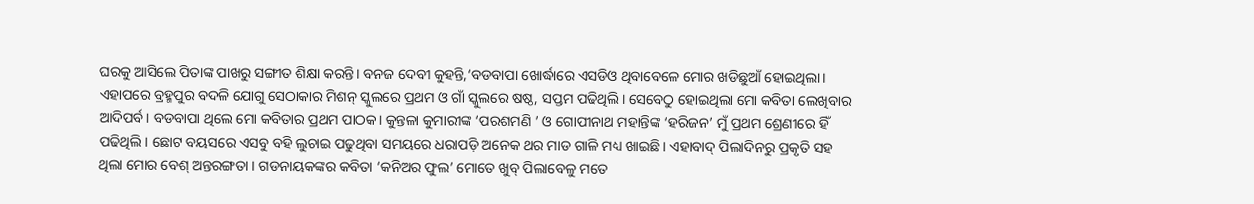ଘରକୁ ଆସିଲେ ପିତାଙ୍କ ପାଖରୁ ସଙ୍ଗୀତ ଶିକ୍ଷା କରନ୍ତି। ବନଜ ଦେବୀ କୁହନ୍ତି,‘ବଡବାପା ଖୋର୍ଦ୍ଧାରେ ଏସଡିଓ ଥିବାବେଳେ ମୋର ଖଡିଛୁଆଁ ହୋଇଥିଲା। ଏହାପରେ ବ୍ରହ୍ମପୁର ବଦଳି ଯୋଗୁ ସେଠାକାର ମିଶନ୍ ସ୍କୁଲରେ ପ୍ରଥମ ଓ ଗାଁ ସ୍କୁଲରେ ଷଷ୍ଠ, ସପ୍ତମ ପଢିଥିଲି। ସେବେଠୁ ହୋଇଥିଲା ମୋ କବିତା ଲେଖିବାର ଆଦିପର୍ବ। ବଡବାପା ଥିଲେ ମୋ କବିତାର ପ୍ରଥମ ପାଠକ। କୁନ୍ତଳା କୁମାରୀଙ୍କ ‘ପରଶମଣି ’ ଓ ଗୋପୀନାଥ ମହାନ୍ତିଙ୍କ ‘ହରିଜନ’ ମୁଁ ପ୍ରଥମ ଶ୍ରେଣୀରେ ହିଁ ପଢିଥିଲି। ଛୋଟ ବୟସରେ ଏସବୁ ବହି ଲୁଚାଇ ପଢୁଥିବା ସମୟରେ ଧରାପଡ଼ି ଅନେକ ଥର ମାଡ ଗାଳି ମଧ୍ୟ ଖାଇଛି। ଏହାବାଦ୍ ପିଲାଦିନରୁ ପ୍ରକୃତି ସହ ଥିଲା ମୋର ବେଶ୍ ଅନ୍ତରଙ୍ଗତା । ଗଡନାୟକଙ୍କର କବିତା ‘କନିଅର ଫୁଲ’ ମୋତେ ଖୁବ୍ ପିଲାବେଳୁ ମତେ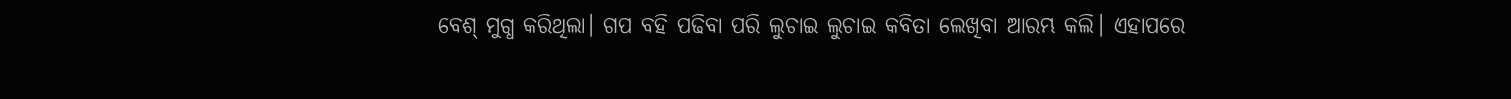ବେଶ୍ ମୁଗ୍ଧ କରିଥିଲା। ଗପ ବହି ପଢିବା ପରି ଲୁଚାଇ ଲୁଚାଇ କବିତା ଲେଖିବା ଆରମ୍ଭ କଲି। ଏହାପରେ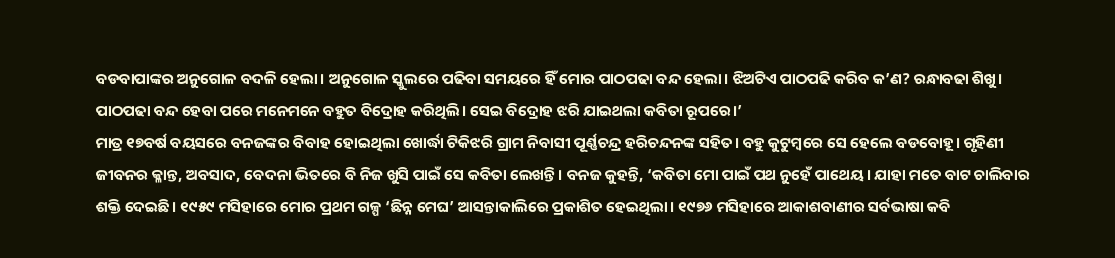ବଡବାପାଙ୍କର ଅନୁଗୋଳ ବଦଳି ହେଲା। ଅନୁଗୋଳ ସ୍କୁଲରେ ପଢିବା ସମୟରେ ହିଁ ମୋର ପାଠପଢା ବନ୍ଦ ହେଲା। ଝିଅଟିଏ ପାଠପଢି କରିବ କ’ଣ? ରନ୍ଧାବଢା ଶିଖୁ। ପାଠପଢା ବନ୍ଦ ହେବା ପରେ ମନେମନେ ବହୁତ ବିଦ୍ରୋହ କରିଥିଲି। ସେଇ ବିଦ୍ରୋହ ଝରି ଯାଇଥଲା କବିତା ରୂପରେ।’
ମାତ୍ର ୧୭ବର୍ଷ ବୟସରେ ବନଜଙ୍କର ବିବାହ ହୋଇଥିଲା ଖୋର୍ଦ୍ଧା ଟିକିଝରି ଗ୍ରାମ ନିବାସୀ ପୂର୍ଣ୍ଣଚନ୍ଦ୍ର ହରିଚନ୍ଦନଙ୍କ ସହିତ। ବହୁ କୁଟୁମ୍ବରେ ସେ ହେଲେ ବଡବୋହୂ। ଗୃହିଣୀ ଜୀବନର କ୍ଳାନ୍ତ, ଅବସାଦ, ବେଦନା ଭିତରେ ବି ନିଜ ଖୁସି ପାଇଁ ସେ କବିତା ଲେଖନ୍ତି। ବନଜ କୁହନ୍ତି, ‘କବିତା ମୋ ପାଇଁ ପଥ ନୁହେଁ ପାଥେୟ। ଯାହା ମତେ ବାଟ ଚାଲିବାର ଶକ୍ତି ଦେଇଛି। ୧୯୫୯ ମସିହାରେ ମୋର ପ୍ରଥମ ଗଳ୍ପ ‘ଛିନ୍ନ ମେଘ’ ଆସନ୍ତାକାଲିରେ ପ୍ରକାଶିତ ହେଇଥିଲା। ୧୯୭୬ ମସିହାରେ ଆକାଶବାଣୀର ସର୍ବଭାଷା କବି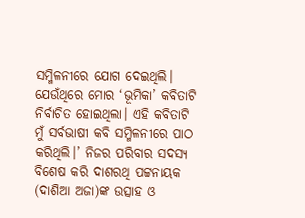ସମ୍ମିଳନୀରେ ଯୋଗ ଦେଇଥିଲି। ଯେଉଁଥିରେ ମୋର ‘ଭୂମିକା’ କବିତାଟି ନିର୍ବାଚିତ ହୋଇଥିଲା। ଏହି କବିତାଟି ମୁଁ ସର୍ବଭାଷୀ କବି ସମ୍ମିଳନୀରେ ପାଠ କରିଥିଲି।’ ନିଜର ପରିବାର ସଦସ୍ୟ ବିଶେଷ କରି ଦାଶରଥି ପଟ୍ଟନାୟକ (ଦାଶିଆ ଅଜା)ଙ୍କ ଉତ୍ସାହ ଓ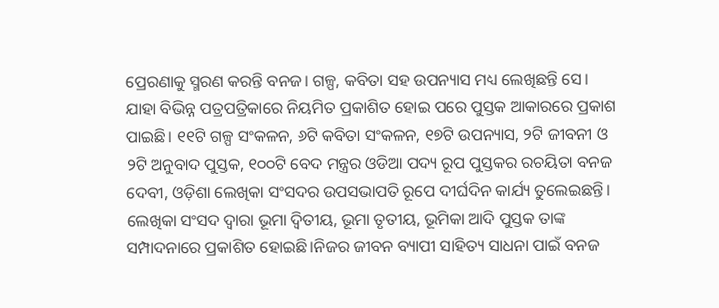ପ୍ରେରଣାକୁ ସ୍ମରଣ କରନ୍ତି ବନଜ। ଗଳ୍ପ, କବିତା ସହ ଉପନ୍ୟାସ ମଧ୍ୟ ଲେଖିଛନ୍ତି ସେ। ଯାହା ବିଭିନ୍ନ ପତ୍ରପତ୍ରିକାରେ ନିୟମିତ ପ୍ରକାଶିତ ହୋଇ ପରେ ପୁସ୍ତକ ଆକାରରେ ପ୍ରକାଶ ପାଇଛି। ୧୧ଟି ଗଳ୍ପ ସଂକଳନ, ୬ଟି କବିତା ସଂକଳନ, ୧୭ଟି ଉପନ୍ୟାସ, ୨ଟି ଜୀବନୀ ଓ ୨ଟି ଅନୁବାଦ ପୁସ୍ତକ, ୧୦୦ଟି ବେଦ ମନ୍ତ୍ରର ଓଡିଆ ପଦ୍ୟ ରୂପ ପୁସ୍ତକର ରଚୟିତା ବନଜ ଦେବୀ, ଓଡ଼ିଶା ଲେଖିକା ସଂସଦର ଉପସଭାପତି ରୂପେ ଦୀର୍ଘଦିନ କାର୍ଯ୍ୟ ତୁଲେଇଛନ୍ତି। ଲେଖିକା ସଂସଦ ଦ୍ୱାରା ଭୂମା ଦ୍ୱିତୀୟ, ଭୂମା ତୃତୀୟ, ଭୂମିକା ଆଦି ପୁସ୍ତକ ତାଙ୍କ ସମ୍ପାଦନାରେ ପ୍ରକାଶିତ ହୋଇଛି।ନିଜର ଜୀବନ ବ୍ୟାପୀ ସାହିତ୍ୟ ସାଧନା ପାଇଁ ବନଜ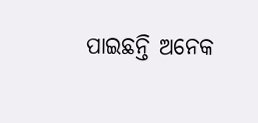ପାଇଛନ୍ତି ଅନେକ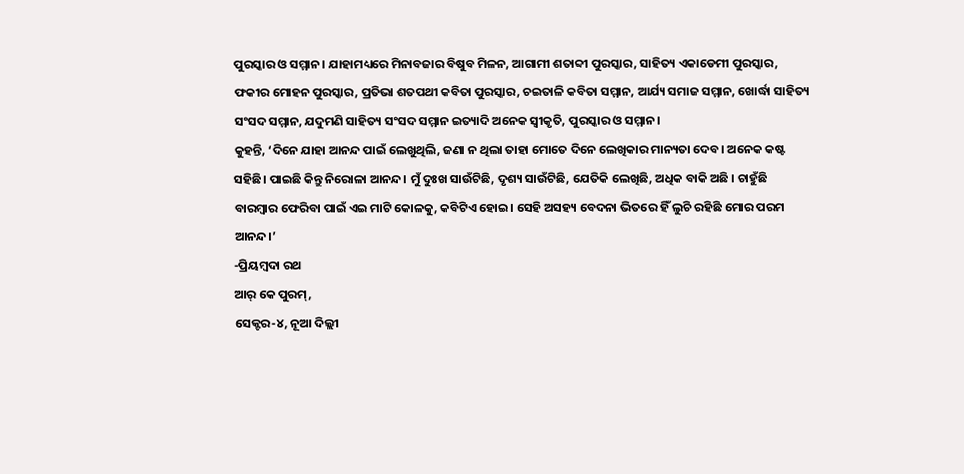ପୁରସ୍କାର ଓ ସମ୍ମାନ। ଯାହାମଧ୍ୟରେ ମିନାବଜାର ବିଷୁବ ମିଳନ, ଆଗାମୀ ଶତାବ୍ଦୀ ପୁରସ୍କାର, ସାହିତ୍ୟ ଏକାଡେମୀ ପୁରସ୍କାର, ଫକୀର ମୋହନ ପୁରସ୍କାର, ପ୍ରତିଭା ଶତପଥୀ କବିତା ପୁରସ୍କାର, ଚଇତାଳି କବିତା ସମ୍ମାନ, ଆର୍ଯ୍ୟ ସମାଜ ସମ୍ମାନ, ଖୋର୍ଦ୍ଧା ସାହିତ୍ୟ ସଂସଦ ସମ୍ମାନ, ଯଦୁମଣି ସାହିତ୍ୟ ସଂସଦ ସମ୍ମାନ ଇତ୍ୟାଦି ଅନେକ ସ୍ବୀକୃତି, ପୁରସ୍କାର ଓ ସମ୍ମାନ।
କୁହନ୍ତି, ‘ଦିନେ ଯାହା ଆନନ୍ଦ ପାଇଁ ଲେଖୁଥିଲି, ଜଣା ନ ଥିଲା ତାହା ମୋତେ ଦିନେ ଲେଖିକାର ମାନ୍ୟତା ଦେବ। ଅନେକ କଷ୍ଟ ସହିଛି। ପାଇଛି କିନ୍ତୁ ନିରୋଳା ଆନନ୍ଦ। ମୁଁ ଦୁଃଖ ସାଉଁଟିଛି, ଦୃଶ୍ୟ ସାଉଁଟିଛି, ଯେତିକି ଲେଖିଛି, ଅଧିକ ବାକି ଅଛି । ଚାହୁଁଛି ବାରମ୍ବାର ଫେରିବା ପାଇଁ ଏଇ ମାଟି କୋଳକୁ, କବିଟିଏ ହୋଇ। ସେହି ଅସହ୍ୟ ବେଦନା ଭିତରେ ହିଁ ଲୁଚି ରହିଛି ମୋର ପରମ ଆନନ୍ଦ।’
-ପ୍ରିୟମ୍ବଦା ରଥ
ଆର୍ କେ ପୁରମ୍,
ସେକ୍ଟର-୪, ନୂଆ ଦିଲ୍ଲୀ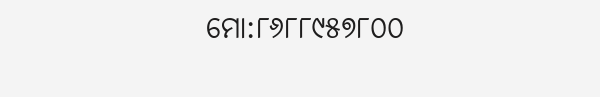ମୋ:୮୬୮୮୯୫୭୮୦୦